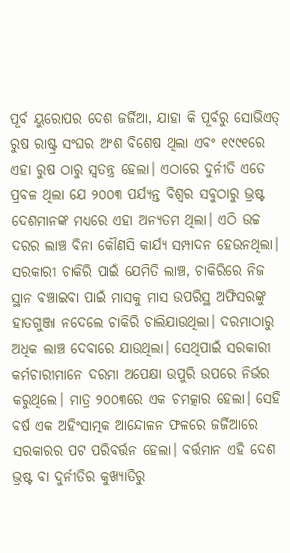ପୂର୍ବ ୟୁରୋପର ଦେଶ ଜର୍ଜିଆ, ଯାହା କି ପୂର୍ବରୁ ସୋଭିଏତ୍ ରୁଷ ରାଷ୍ଟ୍ର ସଂଘର ଅଂଶ ବିଶେଷ ଥିଲା ଏବଂ ୧୯୯୧ରେ ଏହା ରୁଷ ଠାରୁ ସ୍ୱତନ୍ତ୍ର ହେଲା। ଏଠାରେ ଦୁର୍ନୀତି ଏତେ ପ୍ରବଳ ଥିଲା ଯେ ୨୦୦୩ ପର୍ଯ୍ୟନ୍ତ ବିଶ୍ୱର ସବୁଠାରୁ ଭ୍ରଷ୍ଟ ଦେଶମାନଙ୍କ ମଧ୍ୟରେ ଏହା ଅନ୍ୟତମ ଥିଲା। ଏଠି ଉଚ୍ଚ ଦରର ଲାଞ୍ଚ ବିନା କୌଣସି କାର୍ଯ୍ୟ ସମ୍ପାଦନ ହେଉନଥିଲା। ସରକାରୀ ଚାକିରି ପାଇଁ ଯେମିତି ଲାଞ୍ଚ, ଚାକିରିରେ ନିଜ ସ୍ଥାନ ବଞ୍ଚାଇବା ପାଇଁ ମାସକୁ ମାସ ଉପରିସ୍ଥ ଅଫିସରଙ୍କୁ ହାତଗୁଞ୍ଜା ନଦେଲେ ଚାକିରି ଚାଲିଯାଉଥିଲା। ଦରମାଠାରୁ ଅଧିକ ଲାଞ୍ଚ ଦେବାରେ ଯାଉଥିଲା। ସେଥିପାଇଁ ସରକାରୀ କର୍ମଚାରୀମାନେ ଦରମା ଅପେକ୍ଷା ଉପୁରି ଉପରେ ନିର୍ଭର କରୁଥିଲେ। ମାତ୍ର ୨୦୦୩ରେ ଏକ ଚମତ୍କାର ହେଲା। ସେହି ବର୍ଷ ଏକ ଅହିଂସାତ୍ମକ ଆନ୍ଦୋଳନ ଫଳରେ ଜର୍ଜିଆରେ ସରକାରର ପଟ ପରିବର୍ତ୍ତନ ହେଲା। ବର୍ତ୍ତମାନ ଏହି ଦେଶ ଭ୍ରଷ୍ଟ ବା ଦୁର୍ନୀତିର କୁଖ୍ୟାତିରୁ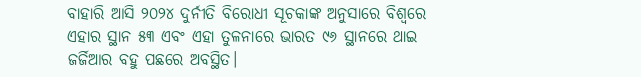ବାହାରି ଆସି ୨୦୨୪ ଦୁର୍ନୀତି ବିରୋଧୀ ସୂଚକାଙ୍କ ଅନୁସାରେ ବିଶ୍ୱରେ ଏହାର ସ୍ଥାନ ୫୩ ଏବଂ ଏହା ତୁଳନାରେ ଭାରତ ୯୬ ସ୍ଥାନରେ ଥାଇ ଜର୍ଜିଆର ବହୁ ପଛରେ ଅବସ୍ଥିତ।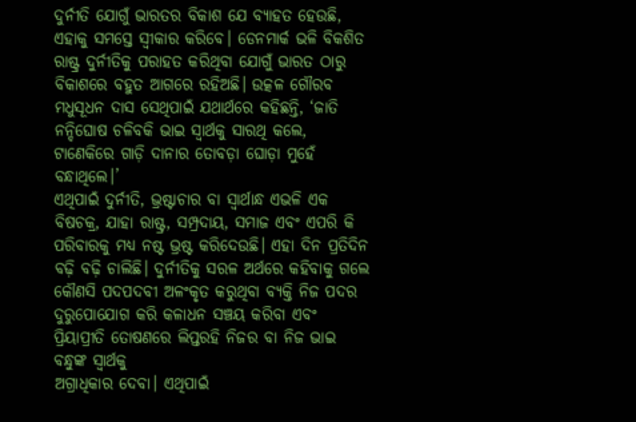ଦୁର୍ନୀତି ଯୋଗୁଁ ଭାରତର ବିକାଶ ଯେ ବ୍ୟାହତ ହେଉଛି, ଏହାକୁ ସମସ୍ତେ ସ୍ୱୀକାର କରିବେ। ଡେନମାର୍କ ଭଳି ବିକଶିତ ରାଷ୍ଟ୍ର ଦୁର୍ନୀତିକୁ ପରାହତ କରିଥିବା ଯୋଗୁଁ ଭାରତ ଠାରୁ ବିକାଶରେ ବହୁତ ଆଗରେ ରହିଅଛି। ଉତ୍କଳ ଗୌରବ ମଧୁସୂଧନ ଦାସ ସେଥିପାଇଁ ଯଥାର୍ଥରେ କହିଛନ୍ତି, ‘ଜାତି ନନ୍ଦିଘୋଷ ଚଳିବକି ଭାଇ ସ୍ୱାର୍ଥକୁ ସାରଥି କଲେ, ଟାଣେକିରେ ଗାଡ଼ି ଦାନାର ତୋବଡ଼ା ଘୋଡ଼ା ମୁହେଁ ବନ୍ଧାଥିଲେ।’
ଏଥିପାଇଁ ଦୁର୍ନୀତି, ଭ୍ରଷ୍ଟାଚାର ବା ସ୍ୱାର୍ଥାନ୍ଧ ଏଭଳି ଏକ ବିଷଚକ୍ର, ଯାହା ରାଷ୍ଟ୍ର, ସମ୍ପ୍ରଦାୟ, ସମାଜ ଏବଂ ଏପରି କି ପରିବାରକୁ ମଧ୍ୟ ନଷ୍ଟ ଭ୍ରଷ୍ଟ କରିଦେଉଛି। ଏହା ଦିନ ପ୍ରତିଦିନ ବଢ଼ି ବଢ଼ି ଚାଲିଛି। ଦୁର୍ନୀତିକୁ ସରଳ ଅର୍ଥରେ କହିବାକୁ ଗଲେ କୌଣସି ପଦପଦବୀ ଅଳଂକୃତ କରୁଥିବା ବ୍ୟକ୍ତି ନିଜ ପଦର ଦୁରୁପୋଯୋଗ କରି କଳାଧନ ସଞ୍ଚୟ କରିବା ଏବଂ ପ୍ରିୟାପ୍ରୀତି ତୋଷଣରେ ଲିପ୍ତରହି ନିଜର ବା ନିଜ ଭାଇ ବନ୍ଧୁଙ୍କ ସ୍ୱାର୍ଥକୁ
ଅଗ୍ରାଧିକାର ଦେବା। ଏଥିପାଇଁ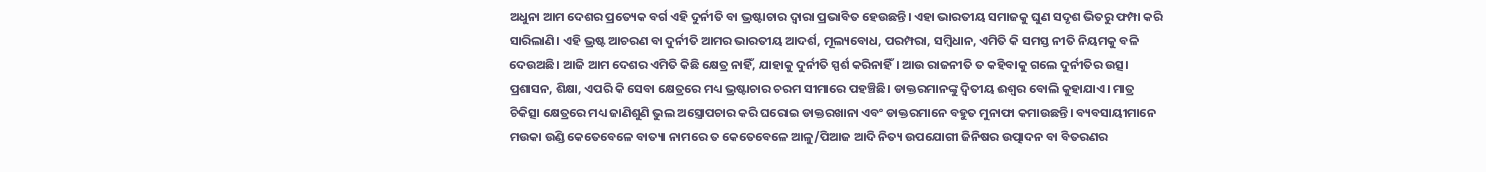ଅଧୁନା ଆମ ଦେଶର ପ୍ରତ୍ୟେକ ବର୍ଗ ଏହି ଦୁର୍ନୀତି ବା ଭ୍ରଷ୍ଟାଚାର ଦ୍ୱାରା ପ୍ରଭାବିତ ହେଉଛନ୍ତି। ଏହା ଭାରତୀୟ ସମାଜକୁ ଘୁଣ ସଦୃଶ ଭିତରୁ ଫମ୍ପା କରି ସାରିଲାଣି। ଏହି ଭ୍ରଷ୍ଟ ଆଚରଣ ବା ଦୁର୍ନୀତି ଆମର ଭାରତୀୟ ଆଦର୍ଶ, ମୂଲ୍ୟବୋଧ, ପରମ୍ପରା, ସମ୍ବିଧାନ, ଏମିତି କି ସମସ୍ତ ନୀତି ନିୟମକୁ ବଳି ଦେଉଅଛି। ଆଜି ଆମ ଦେଶର ଏମିତି କିଛି କ୍ଷେତ୍ର ନାହିଁ, ଯାହାକୁ ଦୁର୍ନୀତି ସ୍ପର୍ଶ କରିନାହିଁ। ଆଉ ରାଜନୀତି ତ କହିବାକୁ ଗଲେ ଦୁର୍ନୀତିର ଉତ୍ସ। ପ୍ରଶାସନ, ଶିକ୍ଷା, ଏପରି କି ସେବା କ୍ଷେତ୍ରରେ ମଧ୍ୟ ଭ୍ରଷ୍ଟାଚାର ଚରମ ସୀମାରେ ପହଞ୍ଚିଛି। ଡାକ୍ତରମାନଙ୍କୁ ଦ୍ୱିତୀୟ ଈଶ୍ୱର ବୋଲି କୁହାଯାଏ। ମାତ୍ର ଚିକିତ୍ସା କ୍ଷେତ୍ରରେ ମଧ୍ୟ ଜାଣିଶୁଣି ଭୁଲ ଅସ୍ତ୍ରୋପଚାର କରି ଘରୋଇ ଡାକ୍ତରଖାନା ଏବଂ ଡାକ୍ତରମାନେ ବହୁତ ମୁନାଫା କମାଉଛନ୍ତି। ବ୍ୟବସାୟୀମାନେ ମଉକା ଉଣ୍ଡି କେତେବେଳେ ବାତ୍ୟା ନାମରେ ତ କେତେବେଳେ ଆଳୁ/ପିଆଜ ଆଦି ନିତ୍ୟ ଉପଯୋଗୀ ଜିନିଷର ଉତ୍ପାଦନ ବା ବିତରଣର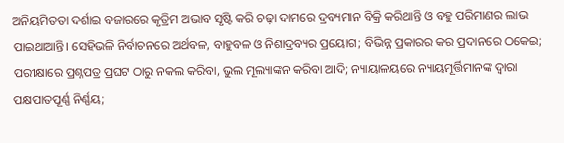ଅନିୟମିତତା ଦର୍ଶାଇ ବଜାରରେ କୃତ୍ରିମ ଅଭାବ ସୃଷ୍ଟି କରି ଚଢ଼ା ଦାମରେ ଦ୍ରବ୍ୟମାନ ବିକ୍ରି କରିଥାନ୍ତି ଓ ବହୁ ପରିମାଣର ଲାଭ ପାଇଥାଆନ୍ତି। ସେହିଭଳି ନିର୍ବାଚନରେ ଅର୍ଥବଳ, ବାହୁବଳ ଓ ନିଶାଦ୍ରବ୍ୟର ପ୍ରୟୋଗ; ବିଭିନ୍ନ ପ୍ରକାରର କର ପ୍ରଦାନରେ ଠକେଇ; ପରୀକ୍ଷାରେ ପ୍ରଶ୍ନପତ୍ର ପ୍ରଘଟ ଠାରୁ ନକଲ କରିବା, ଭୁଲ ମୂଲ୍ୟାଙ୍କନ କରିବା ଆଦି; ନ୍ୟାୟାଳୟରେ ନ୍ୟାୟମୂର୍ତ୍ତିମାନଙ୍କ ଦ୍ୱାରା ପକ୍ଷପାତପୂର୍ଣ୍ଣ ନିର୍ଣ୍ଣୟ;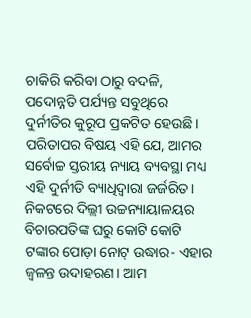ଚାକିରି କରିବା ଠାରୁ ବଦଳି, ପଦୋନ୍ନତି ପର୍ଯ୍ୟନ୍ତ ସବୁଥିରେ ଦୁର୍ନୀତିର କୁରୂପ ପ୍ରକଟିତ ହେଉଛି।
ପରିତାପର ବିଷୟ ଏହି ଯେ, ଆମର ସର୍ବୋଚ୍ଚ ସ୍ତରୀୟ ନ୍ୟାୟ ବ୍ୟବସ୍ଥା ମଧ୍ୟ ଏହି ଦୁର୍ନୀତି ବ୍ୟାଧିଦ୍ୱାରା ଜର୍ଜରିତ। ନିକଟରେ ଦିଲ୍ଲୀ ଉଚ୍ଚନ୍ୟାୟାଳୟର ବିଚାରପତିଙ୍କ ଘରୁ କୋଟି କୋଟି ଟଙ୍କାର ପୋଡ଼ା ନୋଟ୍ ଉଦ୍ଧାର- ଏହାର ଜ୍ୱଳନ୍ତ ଉଦାହରଣ। ଆମ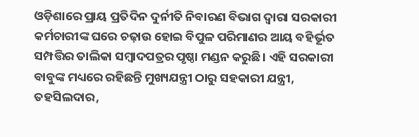ଓଡ଼ିଶାରେ ପ୍ରାୟ ପ୍ରତିଦିନ ଦୁର୍ନୀତି ନିବାରଣ ବିଭାଗ ଦ୍ୱାରା ସରକାରୀ କର୍ମଚାରୀଙ୍କ ଘରେ ଚଢ଼ାଉ ହୋଇ ବିପୁଳ ପରିମାଣର ଆୟ ବହିର୍ଭୂତ ସମ୍ପତ୍ତିର ତାଲିକା ସମ୍ବାଦପତ୍ରର ପୃଷ୍ଠା ମଣ୍ଡନ କରୁଛି। ଏହି ସରକାରୀ ବାବୁଙ୍କ ମଧ୍ୟରେ ରହିଛନ୍ତି ମୁଖ୍ୟଯନ୍ତ୍ରୀ ଠାରୁ ସହକାରୀ ଯନ୍ତ୍ରୀ, ତହସିଲଦାର,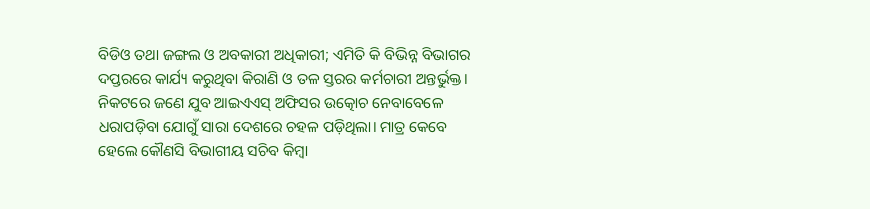ବିଡିଓ ତଥା ଜଙ୍ଗଲ ଓ ଅବକାରୀ ଅଧିକାରୀ; ଏମିତି କି ବିଭିନ୍ନ ବିଭାଗର ଦପ୍ତରରେ କାର୍ଯ୍ୟ କରୁଥିବା କିରାଣି ଓ ତଳ ସ୍ତରର କର୍ମଚାରୀ ଅନ୍ତର୍ଭୁକ୍ତ। ନିକଟରେ ଜଣେ ଯୁବ ଆଇଏଏସ୍ ଅଫିସର ଉତ୍କୋଚ ନେବାବେଳେ ଧରାପଡ଼ିବା ଯୋଗୁଁ ସାରା ଦେଶରେ ଚହଳ ପଡ଼ିଥିଲା। ମାତ୍ର କେବେ ହେଲେ କୌଣସି ବିଭାଗୀୟ ସଚିବ କିମ୍ବା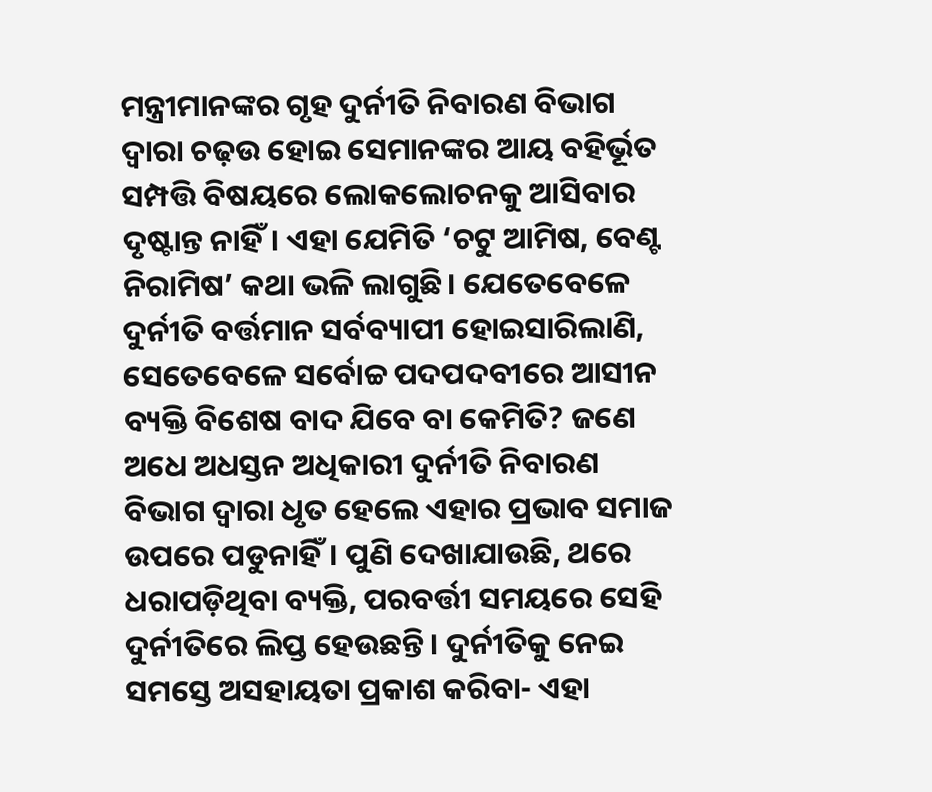ମନ୍ତ୍ରୀମାନଙ୍କର ଗୃହ ଦୁର୍ନୀତି ନିବାରଣ ବିଭାଗ ଦ୍ୱାରା ଚଢ଼ଉ ହୋଇ ସେମାନଙ୍କର ଆୟ ବହିର୍ଭୂତ ସମ୍ପତ୍ତି ବିଷୟରେ ଲୋକଲୋଚନକୁ ଆସିବାର ଦୃଷ୍ଟାନ୍ତ ନାହିଁ। ଏହା ଯେମିତି ‘ଚଟୁ ଆମିଷ, ବେଣ୍ଟ ନିରାମିଷ’ କଥା ଭଳି ଲାଗୁଛି। ଯେତେବେଳେ ଦୁର୍ନୀତି ବର୍ତ୍ତମାନ ସର୍ବବ୍ୟାପୀ ହୋଇସାରିଲାଣି, ସେତେବେଳେ ସର୍ବୋଚ୍ଚ ପଦପଦବୀରେ ଆସୀନ ବ୍ୟକ୍ତି ବିଶେଷ ବାଦ ଯିବେ ବା କେମିତି? ଜଣେ ଅଧେ ଅଧସ୍ତନ ଅଧିକାରୀ ଦୁର୍ନୀତି ନିବାରଣ ବିଭାଗ ଦ୍ୱାରା ଧୃତ ହେଲେ ଏହାର ପ୍ରଭାବ ସମାଜ ଉପରେ ପଡୁନାହିଁ। ପୁଣି ଦେଖାଯାଉଛି, ଥରେ ଧରାପଡ଼ିଥିବା ବ୍ୟକ୍ତି, ପରବର୍ତ୍ତୀ ସମୟରେ ସେହି ଦୁର୍ନୀତିରେ ଲିପ୍ତ ହେଉଛନ୍ତି। ଦୁର୍ନୀତିକୁ ନେଇ ସମସ୍ତେ ଅସହାୟତା ପ୍ରକାଶ କରିବା- ଏହା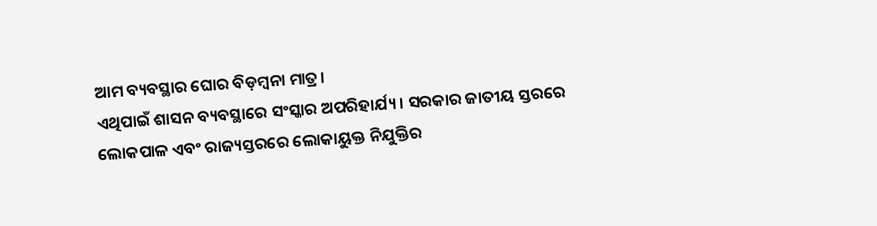ଆମ ବ୍ୟବସ୍ଥାର ଘୋର ବିଡ଼ମ୍ବନା ମାତ୍ର।
ଏଥିପାଇଁ ଶାସନ ବ୍ୟବସ୍ଥାରେ ସଂସ୍କାର ଅପରିହାର୍ଯ୍ୟ। ସରକାର ଜାତୀୟ ସ୍ତରରେ ଲୋକପାଳ ଏବଂ ରାଜ୍ୟସ୍ତରରେ ଲୋକାୟୁକ୍ତ ନିଯୁକ୍ତିର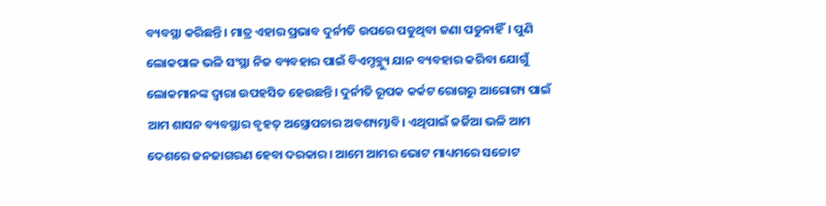ବ୍ୟବସ୍ଥା କରିଛନ୍ତି। ମାତ୍ର ଏହାର ପ୍ରଭାବ ଦୁର୍ନୀତି ଉପରେ ପଡୁଥିବା ଜଣା ପଡୁନାହିଁ। ପୁଣି ଲୋକପାଳ ଭଳି ସଂସ୍ଥା ନିଜ ବ୍ୟବହାର ପାଇଁ ବିଏମ୍ଡବ୍ଲ୍ୟୁ ଯାନ ବ୍ୟବହାର କରିବା ଯୋଗୁଁ ଲୋକମାନଙ୍କ ଦ୍ୱାରା ଉପହସିତ ହେଉଛନ୍ତି। ଦୁର୍ନୀତି ରୂପକ କର୍କଟ ରୋଗରୁ ଆରୋଗ୍ୟ ପାଇଁ ଆମ ଶାସନ ବ୍ୟବସ୍ଥାର ବୃହତ୍ ଅସ୍ତ୍ରୋପଚାର ଅବଶ୍ୟମ୍ଭାବି। ଏଥିପାଇଁ ଜର୍ଜିଆ ଭଳି ଆମ ଦେଶରେ ଜନଜାଗରଣ ହେବା ଦରକାର। ଆମେ ଆମର ଭୋଟ ମାଧ୍ୟମରେ ସଚ୍ଚୋଟ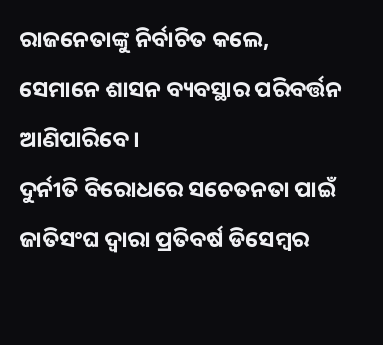ରାଜନେତାଙ୍କୁ ନିର୍ବାଚିତ କଲେ, ସେମାନେ ଶାସନ ବ୍ୟବସ୍ଥାର ପରିବର୍ତ୍ତନ ଆଣିପାରିବେ।
ଦୁର୍ନୀତି ବିରୋଧରେ ସଚେତନତା ପାଇଁ ଜାତିସଂଘ ଦ୍ୱାରା ପ୍ରତିବର୍ଷ ଡିସେମ୍ବର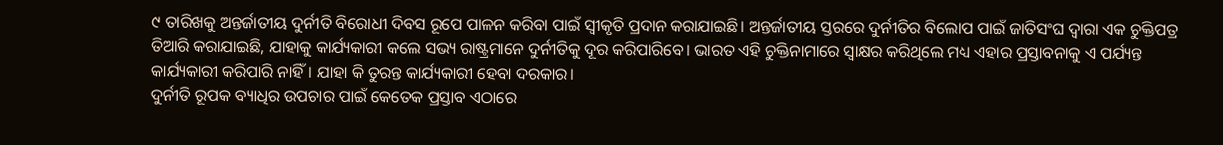୯ ତାରିଖକୁ ଅନ୍ତର୍ଜାତୀୟ ଦୁର୍ନୀତି ବିରୋଧୀ ଦିବସ ରୂପେ ପାଳନ କରିବା ପାଇଁ ସ୍ୱୀକୃତି ପ୍ରଦାନ କରାଯାଇଛି। ଅନ୍ତର୍ଜାତୀୟ ସ୍ତରରେ ଦୁର୍ନୀତିର ବିଲୋପ ପାଇଁ ଜାତିସଂଘ ଦ୍ୱାରା ଏକ ଚୁକ୍ତିପତ୍ର ତିଆରି କରାଯାଇଛି, ଯାହାକୁ କାର୍ଯ୍ୟକାରୀ କଲେ ସଭ୍ୟ ରାଷ୍ଟ୍ରମାନେ ଦୁର୍ନୀତିକୁ ଦୂର କରିପାରିବେ। ଭାରତ ଏହି ଚୁକ୍ତିନାମାରେ ସ୍ୱାକ୍ଷର କରିଥିଲେ ମଧ୍ୟ ଏହାର ପ୍ରସ୍ତାବନାକୁ ଏ ପର୍ଯ୍ୟନ୍ତ କାର୍ଯ୍ୟକାରୀ କରିପାରି ନାହିଁ। ଯାହା କି ତୁରନ୍ତ କାର୍ଯ୍ୟକାରୀ ହେବା ଦରକାର।
ଦୁର୍ନୀତି ରୂପକ ବ୍ୟାଧିର ଉପଚାର ପାଇଁ କେତେକ ପ୍ରସ୍ତାବ ଏଠାରେ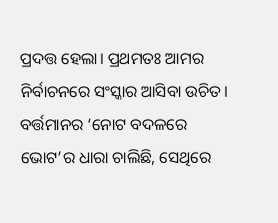ପ୍ରଦତ୍ତ ହେଲା। ପ୍ରଥମତଃ ଆମର ନିର୍ବାଚନରେ ସଂସ୍କାର ଆସିବା ଉଚିତ। ବର୍ତ୍ତମାନର ‘ନୋଟ ବଦଳରେ ଭୋଟ’ର ଧାରା ଚାଲିଛି, ସେଥିରେ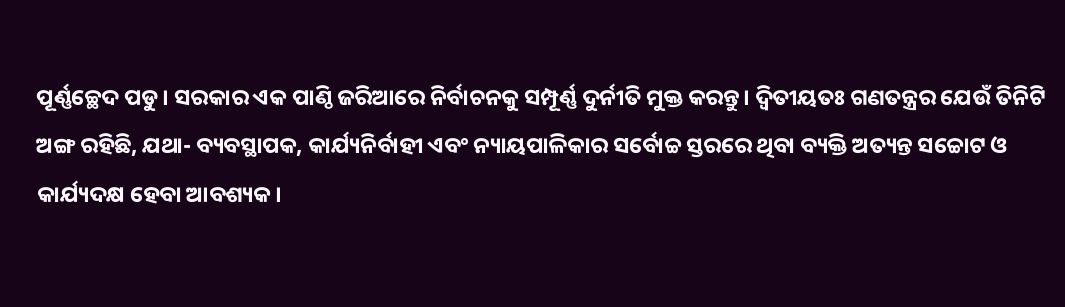ପୂର୍ଣ୍ଣଚ୍ଛେଦ ପଡୁ। ସରକାର ଏକ ପାଣ୍ଠି ଜରିଆରେ ନିର୍ବାଚନକୁ ସମ୍ପୂର୍ଣ୍ଣ ଦୁର୍ନୀତି ମୁକ୍ତ କରନ୍ତୁ। ଦ୍ୱିତୀୟତଃ ଗଣତନ୍ତ୍ରର ଯେଉଁ ତିନିଟି ଅଙ୍ଗ ରହିଛି, ଯଥା- ବ୍ୟବସ୍ଥାପକ, କାର୍ଯ୍ୟନିର୍ବାହୀ ଏବଂ ନ୍ୟାୟପାଳିକାର ସର୍ବୋଚ୍ଚ ସ୍ତରରେ ଥିବା ବ୍ୟକ୍ତି ଅତ୍ୟନ୍ତ ସଚ୍ଚୋଟ ଓ କାର୍ଯ୍ୟଦକ୍ଷ ହେବା ଆବଶ୍ୟକ।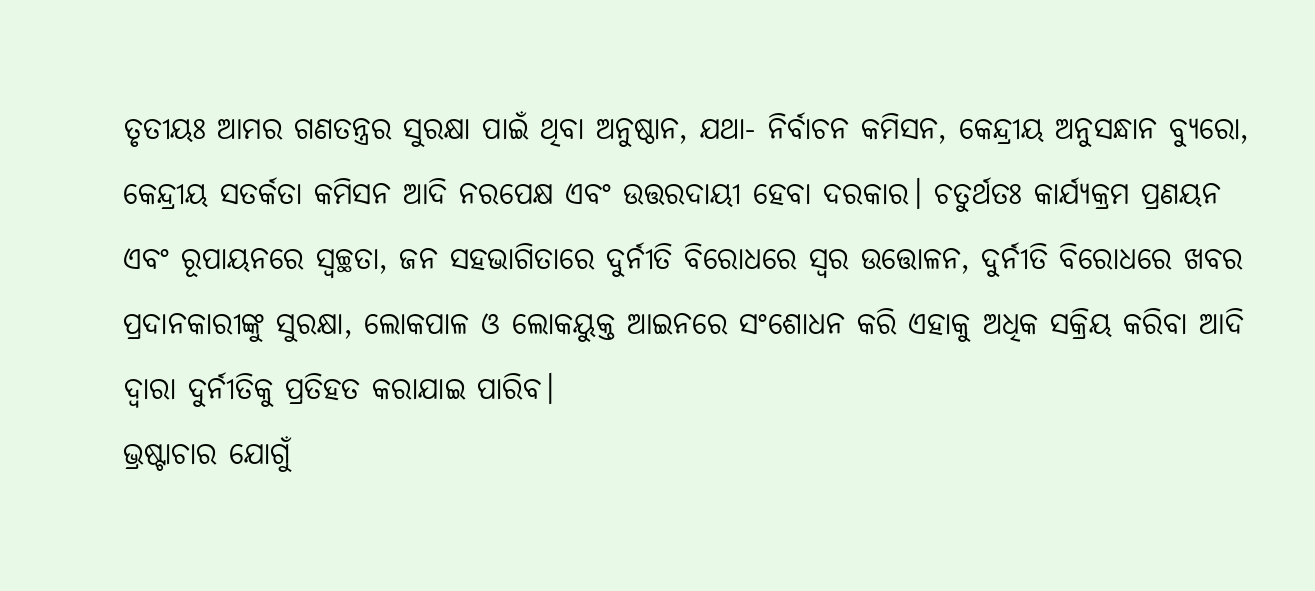ତୃତୀୟଃ ଆମର ଗଣତନ୍ତ୍ରର ସୁରକ୍ଷା ପାଇଁ ଥିବା ଅନୁଷ୍ଠାନ, ଯଥା- ନିର୍ବାଚନ କମିସନ, କେନ୍ଦ୍ରୀୟ ଅନୁସନ୍ଧାନ ବ୍ୟୁରୋ, କେନ୍ଦ୍ରୀୟ ସତର୍କତା କମିସନ ଆଦି ନରପେକ୍ଷ ଏବଂ ଉତ୍ତରଦାୟୀ ହେବା ଦରକାର। ଚତୁର୍ଥତଃ କାର୍ଯ୍ୟକ୍ରମ ପ୍ରଣୟନ ଏବଂ ରୂପାୟନରେ ସ୍ୱଚ୍ଛତା, ଜନ ସହଭାଗିତାରେ ଦୁର୍ନୀତି ବିରୋଧରେ ସ୍ୱର ଉତ୍ତୋଳନ, ଦୁର୍ନୀତି ବିରୋଧରେ ଖବର ପ୍ରଦାନକାରୀଙ୍କୁ ସୁରକ୍ଷା, ଲୋକପାଳ ଓ ଲୋକୟୁକ୍ତ ଆଇନରେ ସଂଶୋଧନ କରି ଏହାକୁ ଅଧିକ ସକ୍ରିୟ କରିବା ଆଦି ଦ୍ୱାରା ଦୁର୍ନୀତିକୁ ପ୍ରତିହତ କରାଯାଇ ପାରିବ।
ଭ୍ରଷ୍ଟାଚାର ଯୋଗୁଁ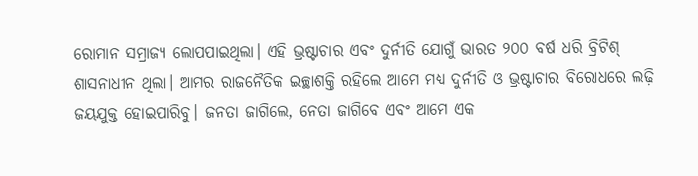ରୋମାନ ସମ୍ରାଜ୍ୟ ଲୋପପାଇଥିଲା। ଏହି ଭ୍ରଷ୍ଟାଚାର ଏବଂ ଦୁର୍ନୀତି ଯୋଗୁଁ ଭାରତ ୨୦୦ ବର୍ଷ ଧରି ବ୍ରିଟିଶ୍ ଶାସନାଧୀନ ଥିଲା। ଆମର ରାଜନୈତିକ ଇଚ୍ଛାଶକ୍ତି ରହିଲେ ଆମେ ମଧ୍ୟ ଦୁର୍ନୀତି ଓ ଭ୍ରଷ୍ଟାଚାର ବିରୋଧରେ ଲଢ଼ି ଜୟଯୁକ୍ତ ହୋଇପାରିବୁ। ଜନତା ଜାଗିଲେ, ନେତା ଜାଗିବେ ଏବଂ ଆମେ ଏକ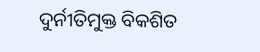ଦୁର୍ନୀତିମୁକ୍ତ ବିକଶିତ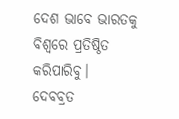ଦେଶ ଭାବେ ଭାରତକୁ ବିଶ୍ୱରେ ପ୍ରତିଷ୍ଠିତ କରିପାରିବୁ।
ଦେବବ୍ରତ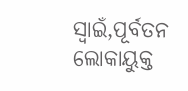ସ୍ୱାଇଁ,ପୂର୍ବତନ ଲୋକାୟୁକ୍ତ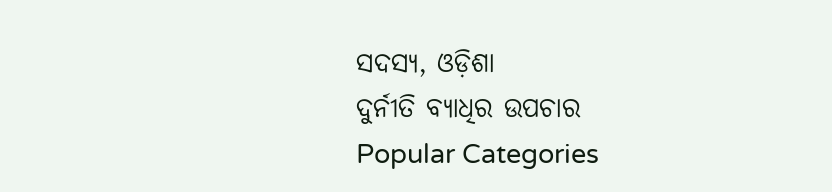ସଦସ୍ୟ, ଓଡ଼ିଶା
ଦୁର୍ନୀତି ବ୍ୟାଧିର ଉପଚାର
Popular Categories